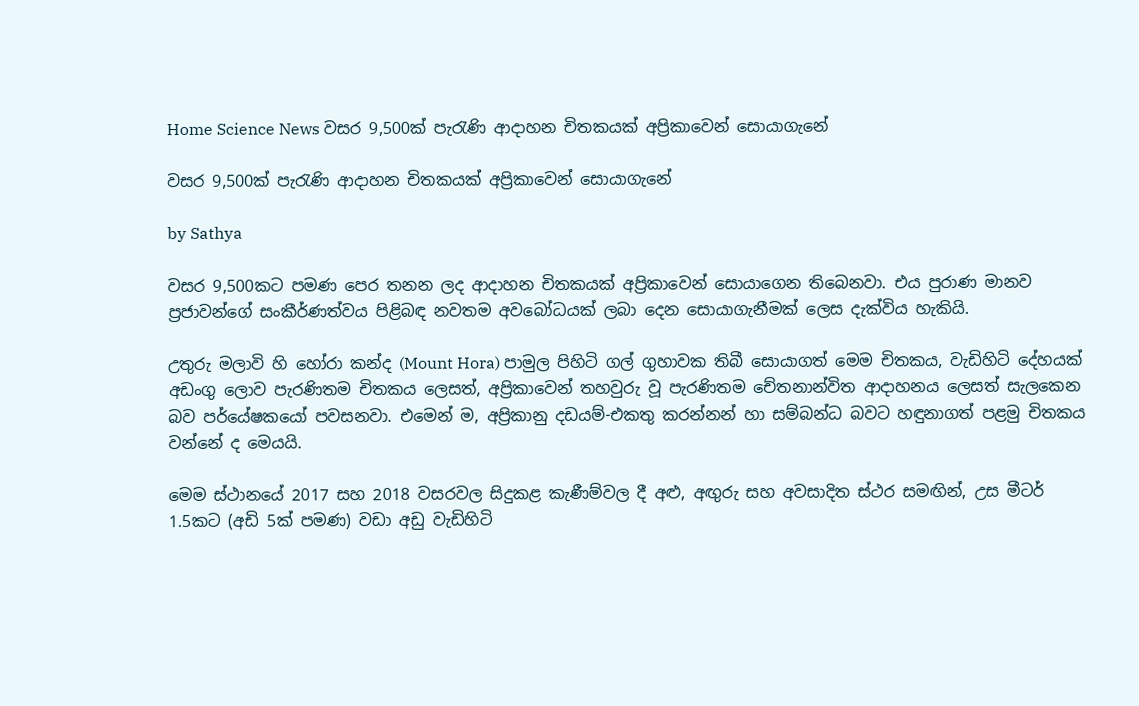Home Science News වසර 9,500ක් පැරැණි ආදාහන චිතකයක් අප්‍රිකාවෙන් සොයාගැනේ

වසර 9,500ක් පැරැණි ආදාහන චිතකයක් අප්‍රිකාවෙන් සොයාගැනේ

by Sathya

වසර 9,500කට පමණ පෙර තනන ලද ආදාහන චිතකයක් අප්‍රිකාවෙන් සොයාගෙන තිබෙනවා. එය පුරාණ මානව ප්‍රජාවන්ගේ සංකීර්ණත්වය පිළිබඳ නවතම අවබෝධයක් ලබා දෙන සොයාගැනීමක් ලෙස දැක්විය හැකියි.

උතුරු මලාවි හි හෝරා කන්ද (Mount Hora) පාමුල පිහිටි ගල් ගුහාවක තිබී සොයාගත් මෙම චිතකය, වැඩිහිටි දේහයක් අඩංගු ලොව පැරණිතම චිතකය ලෙසත්, අප්‍රිකාවෙන් තහවුරු වූ පැරණිතම චේතනාන්විත ආදාහනය ලෙසත් සැලකෙන බව පර්යේෂකයෝ පවසනවා. එමෙන් ම, අප්‍රිකානු දඩයම්-එකතු කරන්නන් හා සම්බන්ධ බවට හඳුනාගත් පළමු චිතකය වන්නේ ද මෙයයි.

මෙම ස්ථානයේ 2017 සහ 2018 වසරවල සිදුකළ කැණීම්වල දී අළු, අඟුරු සහ අවසාදිත ස්ථර සමඟින්, උස මීටර් 1.5කට (අඩි 5ක් පමණ) වඩා අඩු වැඩිහිටි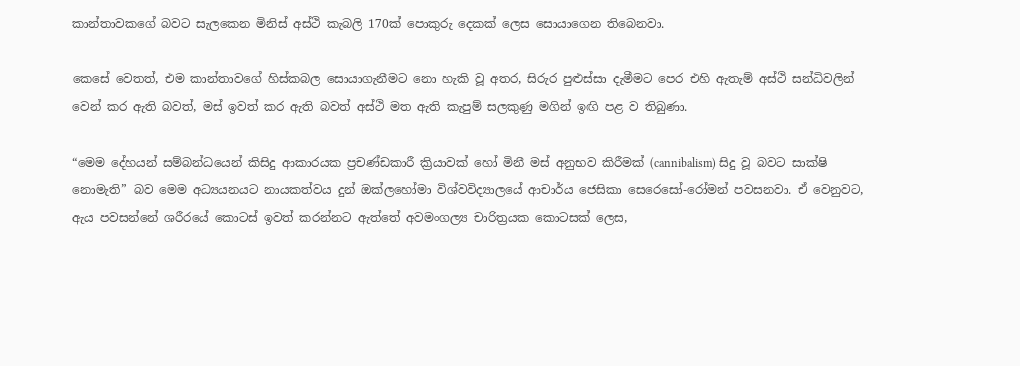කාන්තාවකගේ බවට සැලකෙන මිනිස් අස්ථි කැබලි 170ක් පොකුරු දෙකක් ලෙස සොයාගෙන තිබෙනවා.

කෙසේ වෙතත්, එම කාන්තාවගේ හිස්කබල සොයාගැනීමට නො හැකි වූ අතර, සිරුර පුළුස්සා දැමීමට පෙර එහි ඇතැම් අස්ථි සන්ධිවලින් වෙන් කර ඇති බවත්, මස් ඉවත් කර ඇති බවත් අස්ථි මත ඇති කැපුම් සලකුණු මගින් ඉඟි පළ ව තිබුණා.

“මෙම දේහයන් සම්බන්ධයෙන් කිසිදු ආකාරයක ප්‍රචණ්ඩකාරී ක්‍රියාවක් හෝ මිනී මස් අනුභව කිරීමක් (cannibalism) සිදු වූ බවට සාක්ෂි නොමැති” බව මෙම අධ්‍යයනයට නායකත්වය දුන් ඔක්ලහෝමා විශ්වවිද්‍යාලයේ ආචාර්ය ජෙසිකා සෙරෙසෝ-රෝමන් පවසනවා. ඒ වෙනුවට, ඇය පවසන්නේ ශරීරයේ කොටස් ඉවත් කරන්නට ඇත්තේ අවමංගල්‍ය චාරිත්‍රයක කොටසක් ලෙස,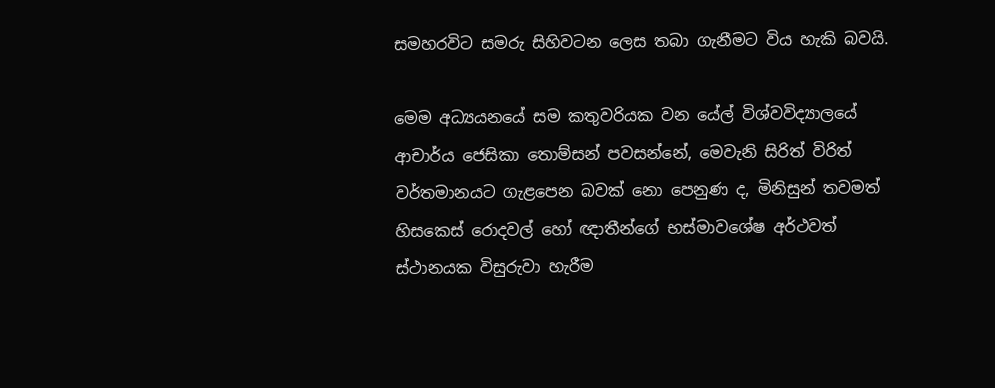සමහරවිට සමරු සිහිවටන ලෙස තබා ගැනීමට විය හැකි බවයි.

මෙම අධ්‍යයනයේ සම කතුවරියක වන යේල් විශ්වවිද්‍යාලයේ ආචාර්ය ජෙසිකා තොම්සන් පවසන්නේ, මෙවැනි සිරිත් විරිත් වර්තමානයට ගැළපෙන බවක් නො පෙනුණ ද, මිනිසුන් තවමත් හිසකෙස් රොදවල් හෝ ඥාතීන්ගේ භස්මාවශේෂ අර්ථවත් ස්ථානයක විසුරුවා හැරීම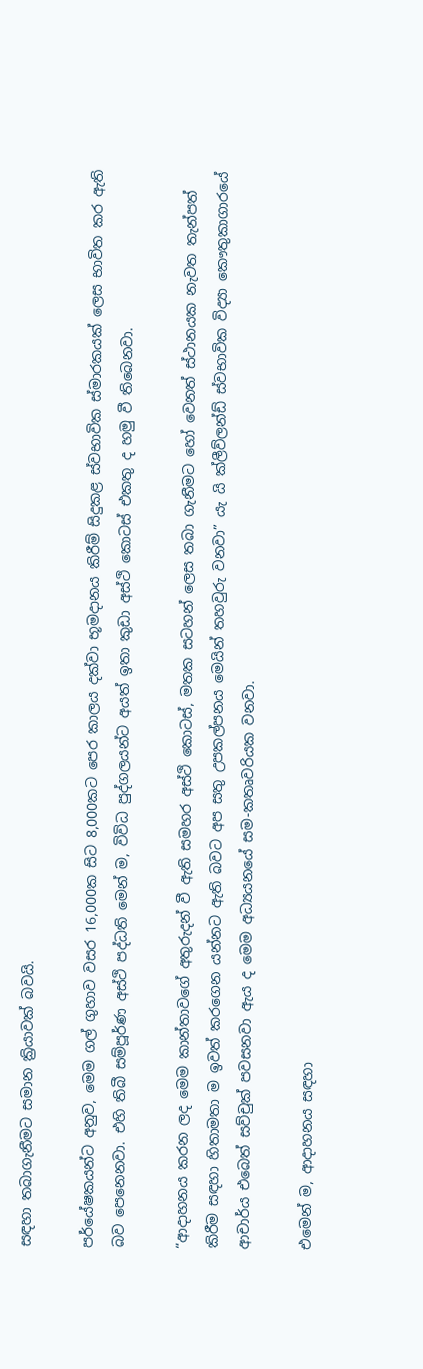සඳහා තබාගැනීමට සමාන ක්‍රියාවක් බවයි.

පර්යේෂකයන්ට අනුව, මෙම ගල් ගුහාව වසර 16,000ක සිට 8,000කට පෙර කාලය දක්වා භූමදානය කිරීම් සිදුකළ ස්වභාවික ස්මාරකයක් ලෙස භාවිත කර ඇති බව පෙනෙනවා. එහි තිබී සම්පූර්ණ අස්ථි පද්ධති මෙන් ම, විවිධ පුද්ගලයන්ට අයත් ඉතා කුඩා අස්ථි කොටස් එකතු ද හමු වී තිබෙනවා.

“ආදාහනය කරන ලද මෙම කාන්තාවගේ අතුරුදන් වී ඇති සමහර අස්ථි කොටස්, මතක සටහන් ලෙස තබා ගැනීමට හෝ වෙනත් ස්ථානයක නැවත තැන්පත් කිරීම සඳහා හිතාමතා ම ඉවත් කරගෙන යන්නට ඇති බවට අප සතු උපකල්පනය මෙයින් තහවුරු වනවා” යැ යි ක්ලීව්ලන්ඩ් ස්වභාවික විද්‍යා කෞතුකාගාරයේ ආචාර්ය එබෙත් සව්චුක් පවසනවා ඇය ද මෙම අධ්‍යයනයේ සම-කතෘවරියක වනවා.

එමෙන් ම, ආදාහනය සඳහා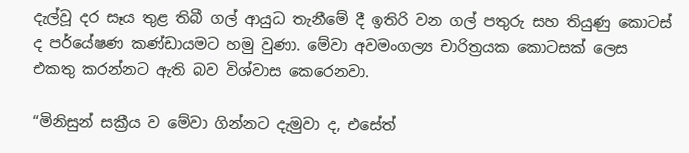දැල්වූ දර සෑය තුළ තිබී ගල් ආයුධ තැනීමේ දී ඉතිරි වන ගල් පතුරු සහ තියුණු කොටස් ද පර්යේෂණ කණ්ඩායමට හමු වුණා. මේවා අවමංගල්‍ය චාරිත්‍රයක කොටසක් ලෙස එකතු කරන්නට ඇති බව විශ්වාස කෙරෙනවා.

“මිනිසුන් සක්‍රීය ව මේවා ගින්නට දැමුවා ද, එසේත්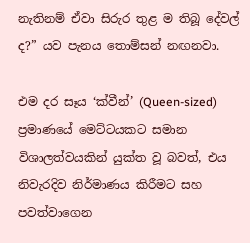නැතිනම් ඒවා සිරුර තුළ ම තිබූ දේවල් ද?” යව පැනය තොම්සන් නඟනවා.

එම දර සෑය ‘ක්වීන්’ (Queen-sized) ප්‍රමාණයේ මෙට්ටයකට සමාන විශාලත්වයකින් යුක්ත වූ බවත්, එය නිවැරදිව නිර්මාණය කිරීමට සහ පවත්වාගෙන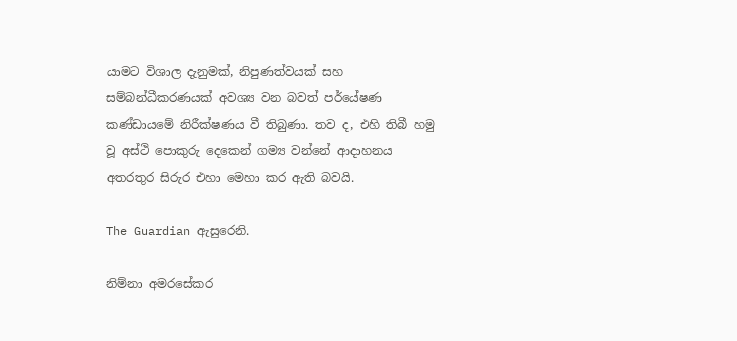යාමට විශාල දැනුමක්, නිපුණත්වයක් සහ සම්බන්ධීකරණයක් අවශ්‍ය වන බවත් පර්යේෂණ කණ්ඩායමේ නිරීක්ෂණය වී තිබුණා. තව ද, එහි තිබී හමු වූ අස්ථි පොකුරු දෙකෙන් ගම්‍ය වන්නේ ආදාහනය අතරතුර සිරුර එහා මෙහා කර ඇති බවයි.

The Guardian ඇසුරෙනි.

නිම්නා අමරසේකර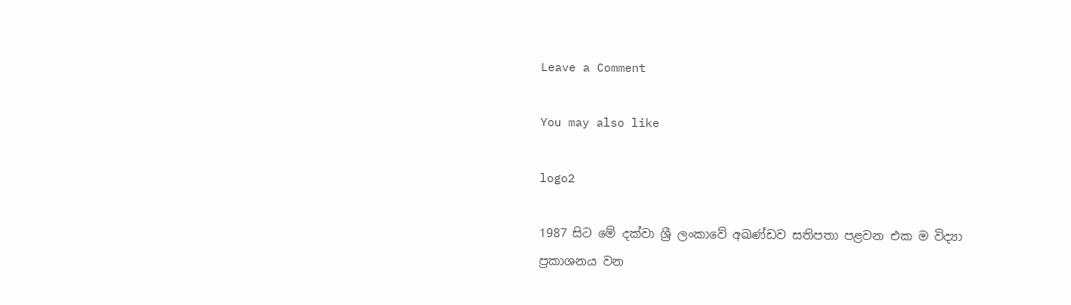Leave a Comment

You may also like

logo2

1987 සිට මේ දක්වා ශ්‍රී ලංකාවේ අඛණ්ඩව සතිපතා පළවන එක ම විද්‍යා ප්‍රකාශනය වන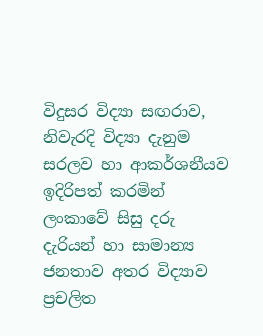විදුසර විද්‍යා සඟරාව, නිවැරදි විද්‍යා දැනුම සරලව හා ආකර්ශනීයව ඉදිරිපත් කරමින් ලංකාවේ සිසු දරු දැරියන් හා සාමාන්‍ය ජනතාව අතර විද්‍යාව ප්‍රචලිත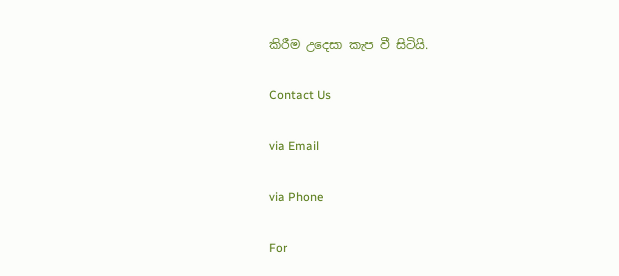කිරීම උදෙසා කැප වී සිටියි.

Contact Us

via Email

via Phone

For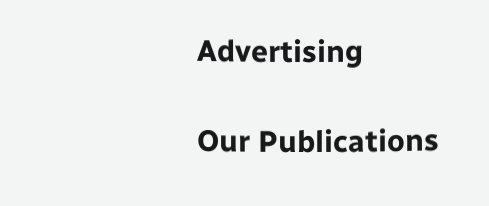Advertising

Our Publications